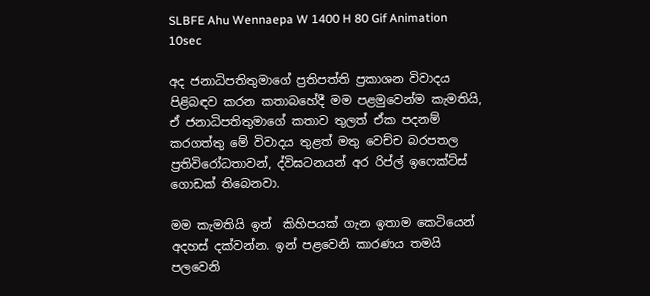SLBFE Ahu Wennaepa W 1400 H 80 Gif Animation 10sec

අද ජනාධිපතිතුමාගේ ප්‍රතිපත්ති ප්‍රකාශන විවාදය පිළිබඳව කරන කතාබහේදී මම පළමුවෙන්ම කැමතියි, ඒ ජනාධිපතිතුමාගේ කතාව තුලත් ඒක පදනම් කරගත්තු මේ විවාදය තුළත් මතු වෙච්ච බරපතල ප්‍රතිවිරෝධතාවන්, ද්විඝටනයන් අර රිප්ල් ඉෆෙක්ට්ස් ගොඩක් තිබෙනවා.

මම කැමතියි ඉන්  කිහිපයක් ගැන ඉතාම කෙටියෙන් අදහස් දක්වන්න. ඉන් පළවෙනි කාරණය තමයි පලවෙනි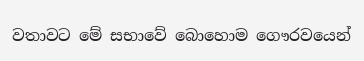වතාවට මේ සභාවේ බොහොම ගෞරවයෙන්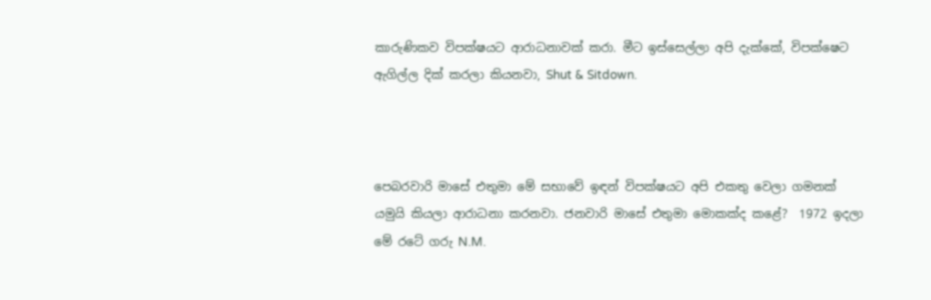කාරුණිකව විපක්ෂයට ආරාධනාවක් කරා. මීට ඉස්සෙල්ලා අපි දැක්කේ, විපක්ෂෙට ඇගිල්ල දික් කරලා කියනවා, Shut & Sitdown.



පෙබරවාරි මාසේ එතුමා මේ සභාවේ ඉඳන් විපක්ෂයට අපි එකතු වෙලා ගමනක් යමුයි කියලා ආරාධනා කරනවා. ජනවාරි මාසේ එතුමා මොකක්ද කළේ?  1972 ඉදලා මේ රටේ ගරු N.M.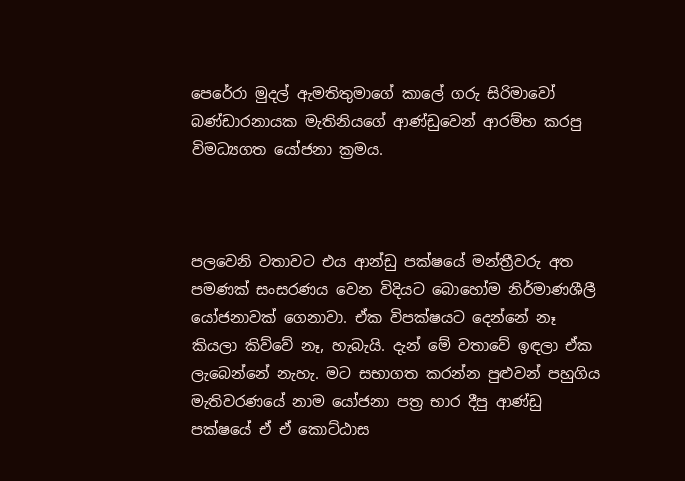පෙරේරා මුදල් ඇමතිතුමාගේ කාලේ ගරු සිරිමාවෝ බණ්ඩාරනායක මැතිනියගේ ආණ්ඩුවෙන් ආරම්භ කරපු විමධ්‍යගත යෝජනා ක්‍රමය.



පලවෙනි වතාවට එය ආන්ඩු පක්ෂයේ මන්ත්‍රීවරු අත පමණක් සංසරණය වෙන විදියට බොහෝම නිර්මාණශීලී යෝජනාවක් ගෙනාවා. ඒක විපක්ෂයට දෙන්නේ නෑ කියලා කිව්වේ නෑ, හැබැයි. දැන් මේ වතාවේ ඉඳලා ඒක ලැබෙන්නේ නැහැ. මට සභාගත කරන්න පුළුවන් පහුගිය මැතිවරණයේ නාම යෝජනා පත්‍ර භාර දීපු ආණ්ඩු පක්ෂයේ ඒ ඒ කොට්ඨාස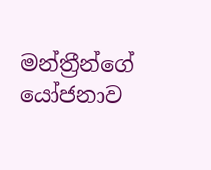මන්ත්‍රීන්ගේ යෝජනාව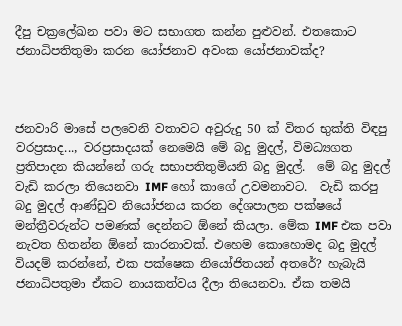දීපු චක්‍රලේඛන පවා මට සභාගත කන්න පුළුවන්. එතකොට ජනාධිපතිතුමා කරන යෝජනාව අවංක යෝජනාවක්ද?



ජනවාරි මාසේ පලවෙනි වතාවට අවුරුදු 50 ක් විතර භුක්ති විඳපු වරප්‍රසාද..., වරප්‍රසාදයක් නෙමෙයි මේ බදු මුදල්, විමධ්‍යගත ප්‍රතිපාදන කියන්නේ ගරු සභාපතිතුමියනි බදු මුදල්.  මේ බදු මුදල් වැඩි කරලා තියෙනවා IMF හෝ කාගේ උවමනාවට.  වැඩි කරපු බදු මුදල් ආණ්ඩුව නියෝජනය කරන දේශපාලන පක්ෂයේ මන්ත්‍රීවරුන්ට පමණක් දෙන්නට ඕනේ කියලා. මේක IMF එක පවා නැවත හිතන්න ඕනේ කාරනාවක්. එහෙම කොහොමද බදු මුදල් වියදම් කරන්නේ, එක පක්ෂෙක නියෝජිතයන් අතරේ? හැබැයි ජනාධිපතුමා ඒකට නායකත්වය දීලා තියෙනවා. ඒක තමයි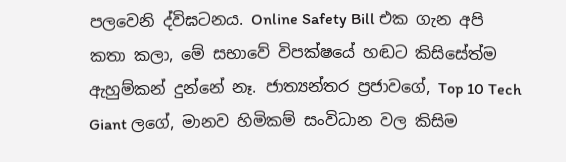පලවෙනි ද්විඝටනය. Online Safety Bill එක ගැන අපි කතා කලා, මේ සභාවේ විපක්ෂයේ හඬට කිසිසේත්ම ඇහුම්කන් දුන්නේ නෑ. ජාත්‍යන්තර ප්‍රජාවගේ, Top 10 Tech Giant ලගේ, මානව හිමිකම් සංවිධාන වල කිසිම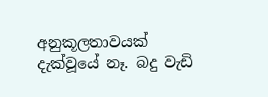අනුකූලතාවයක් දැක්වූයේ නෑ. බදු වැඩි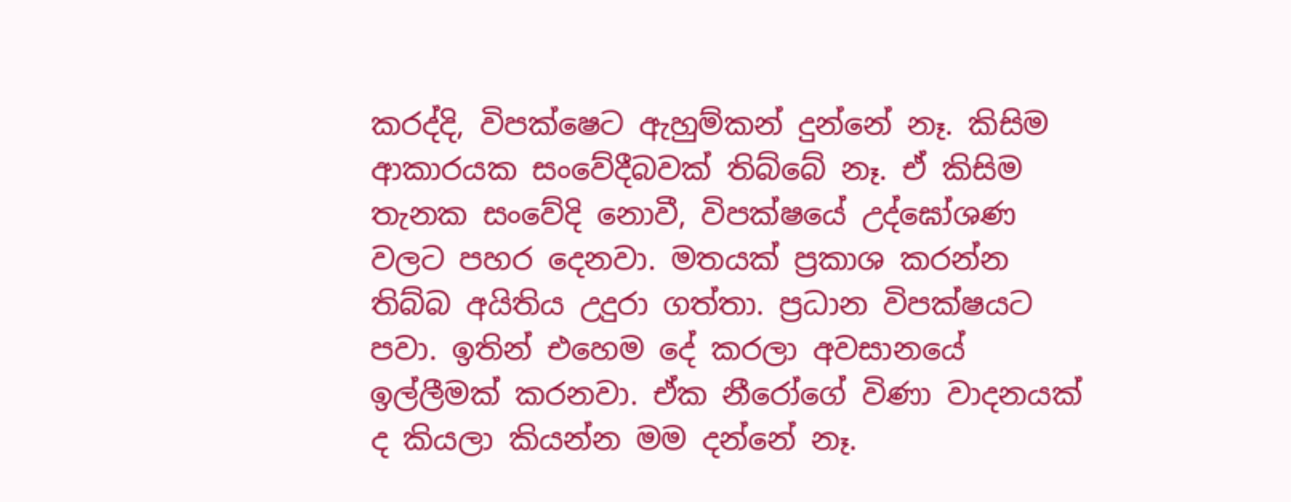කරද්දි, විපක්ෂෙට ඇහුම්කන් දුන්නේ නෑ. කිසිම ආකාරයක සංවේදීබවක් තිබ්බේ නෑ. ඒ කිසිම තැනක සංවේදි නොවී, විපක්ෂයේ උද්ඝෝශණ වලට පහර දෙනවා. මතයක් ප්‍රකාශ කරන්න තිබ්බ අයිතිය උදුරා ගත්තා. ප්‍රධාන විපක්ෂයට පවා. ඉතින් එහෙම දේ කරලා අවසානයේ ඉල්ලීමක් කරනවා. ඒක නීරෝගේ විණා වාදනයක් ද කියලා කියන්න මම දන්නේ නෑ.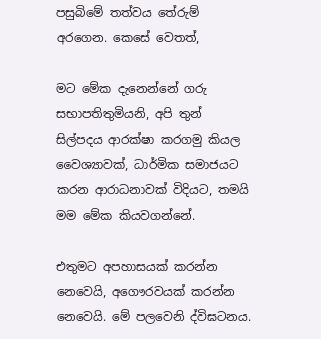පසුබිමේ තත්වය තේරුම් අරගෙන. කෙසේ වෙතත්,

මට මේක දැනෙන්නේ ගරු සභාපතිතුමියනි, අපි තුන් සිල්පදය ආරක්ෂා කරගමු කියල වෛශ්‍යාවක්, ධාර්මික සමාජයට කරන ආරාධනාවක් විදියට, තමයි මම මේක කියවගන්නේ.

එතුමට අපහාසයක් කරන්න නෙවෙයි, අගෞරවයක් කරන්න නෙවෙයි. මේ පලවෙනි ද්විඝටනය.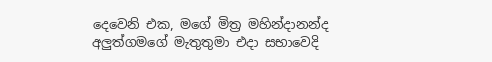දෙවෙනි එක, මගේ මිත්‍ර මහින්දානන්ද අලුත්ගමගේ මැතුතුමා එදා සභාවෙදි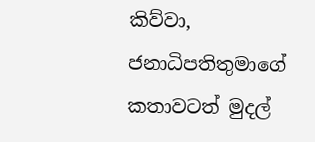කිව්වා, ජනාධිපතිතුමාගේ කතාවටත් මුදල්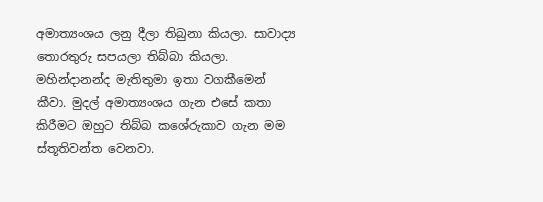අමාත්‍යංශය ලනු දීලා තිබුනා කියලා. සාවාද්‍ය තොරතුරු සපයලා තිබ්බා කියලා. මහින්දානන්ද මැතිතුමා ඉතා වගකීමෙන් කීවා. මුදල් අමාත්‍යංශය ගැන එසේ කතා කිරීමට ඔහුට තිබ්බ කශේරුකාව ගැන මම ස්තූතිවන්ත වෙනවා.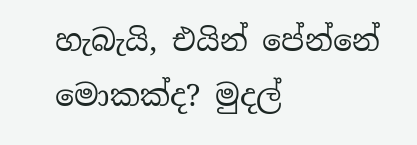හැබැයි, එයින් පේන්නේ මොකක්ද? මුදල්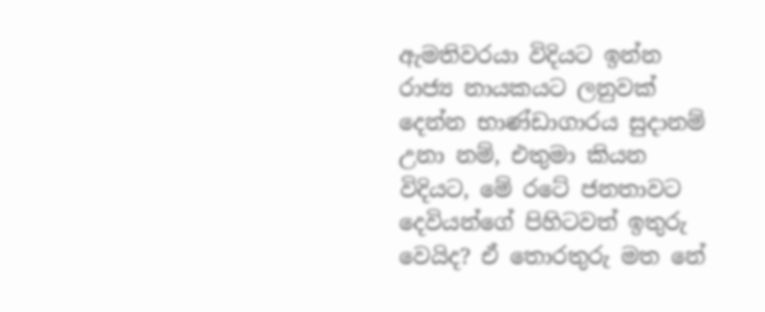ඇමතිවරයා විදියට ඉන්න රාජ්‍ය නායකයට ලනුවක් දෙන්න භාණ්ඩාගාරය සුදානම් උනා නම්, එතුමා කියන විදියට, මේ රටේ ජනතාවට දෙවියන්ගේ පිහිටවත් ඉතුරු වෙයිද? ඒ තොරතුරු මත නේ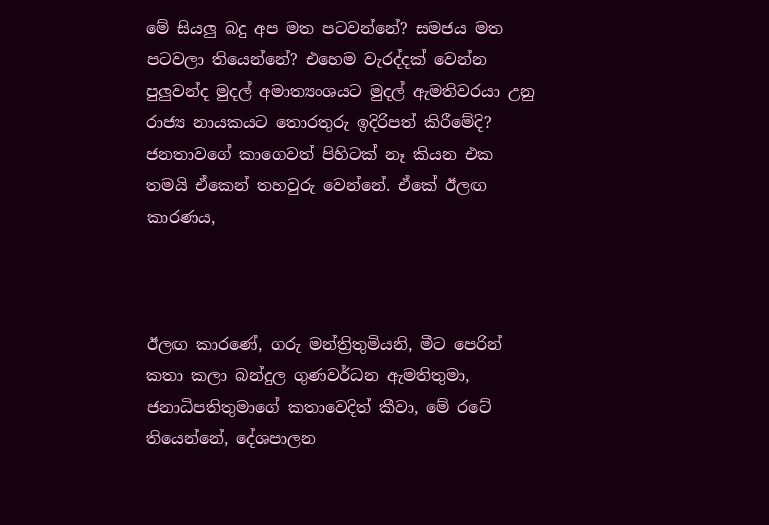මේ සියලු බදු අප මත පටවන්නේ? සමජය මත පටවලා තියෙන්නේ? එහෙම වැරද්දක් වෙන්න පුලුවන්ද මුදල් අමාත්‍යංශයට මුදල් ඇමතිවරයා උනු රාජ්‍ය නායකයට තොරතුරු ඉදිරිපත් කිරීමේදි? ජනතාවගේ කාගෙවත් පිහිටක් නෑ කියන එක තමයි ඒකෙන් තහවුරු වෙන්නේ. ඒකේ ඊලඟ කාරණය,



ඊලඟ කාරණේ, ගරු මන්ත්‍රිතුමියනි, මීට පෙරින් කතා කලා බන්දුල ගුණවර්ධන ඇමතිතුමා, ජනාධිපතිතුමාගේ කතාවෙදිත් කීවා, මේ රටේ තියෙන්නේ, දේශපාලන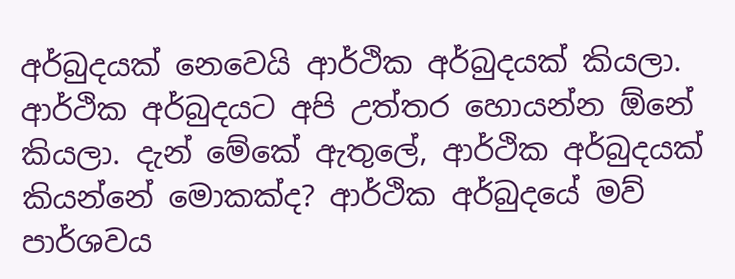අර්බුදයක් නෙවෙයි ආර්ථික අර්බුදයක් කියලා. ආර්ථික අර්බුදයට අපි උත්තර හොයන්න ඕනේ කියලා. දැන් මේකේ ඇතුලේ, ආර්ථික අර්බුදයක් කියන්නේ මොකක්ද? ආර්ථික අර්බුදයේ මව් පාර්ශවය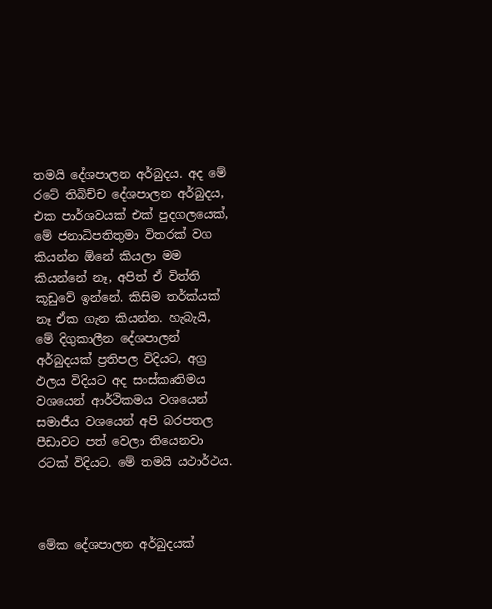තමයි දේශපාලන අර්බුදය. අද මේ රටේ තිබිච්ච දේශපාලන අර්බුදය, එක පාර්ශවයක් එක් පුදගලයෙක්, මේ ජනාධිපතිතුමා විතරක් වග කියන්න ඕනේ කියලා මම කියන්නේ නෑ, අපිත් ඒ විත්ති කූඩුවේ ඉන්නේ. කිසිම තර්ක්යක් නෑ ඒක ගැන කියන්න. හැබැයි, මේ දිගුකාලීන දේශපාලන් අර්බුදයක් ප්‍රතිපල විදියට, අග්‍ර ඵලය විදියට අද සංස්කෘතිමය වශයෙන් ආර්ථිකමය වශයෙන් සමාජීය වශයෙන් අපි බරපතල පීඩාවට පත් වෙලා තියෙනවා රටක් විදියට. මේ තමයි යථාර්ථය.



මේක දේශපාලන අර්බුදයක්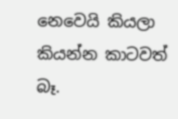නෙවෙයි කියලා කියන්න කාටවත් බෑ.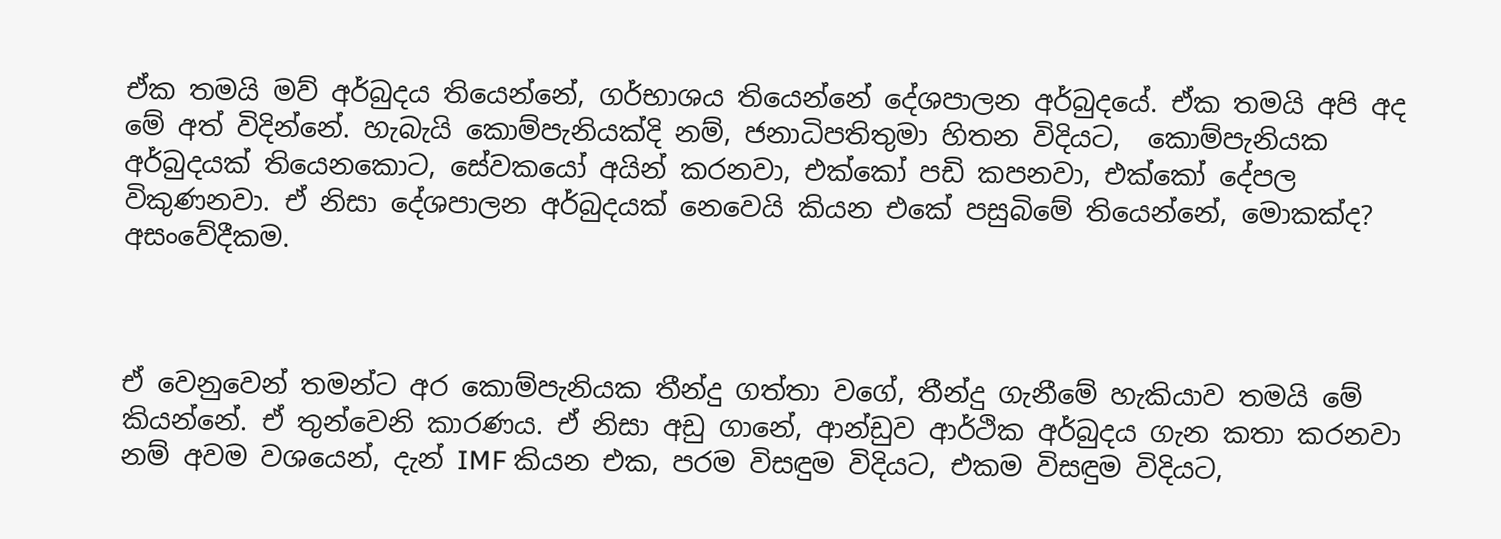ඒක තමයි මව් අර්බුදය තියෙන්නේ, ගර්භාශය තියෙන්නේ දේශපාලන අර්බුදයේ. ඒක තමයි අපි අද මේ අත් විදින්නේ. හැබැයි කොම්පැනියක්දි නම්, ජනාධිපතිතුමා හිතන විදියට,  කොම්පැනියක අර්බුදයක් තියෙනකොට, සේවකයෝ අයින් කරනවා, එක්කෝ පඩි කපනවා, එක්කෝ දේපල විකුණනවා. ඒ නිසා දේශපාලන අර්බුදයක් නෙවෙයි කියන එකේ පසුබිමේ තියෙන්නේ, මොකක්ද? අසංවේදීකම.



ඒ වෙනුවෙන් තමන්ට අර කොම්පැනියක තීන්දු ගත්තා වගේ, තීන්දු ගැනීමේ හැකියාව තමයි මේ කියන්නේ. ඒ තුන්වෙනි කාරණය. ඒ නිසා අඩු ගානේ, ආන්ඩුව ආර්ථික අර්බුදය ගැන කතා කරනවා නම් අවම වශයෙන්, දැන් IMF කියන එක, පරම විසඳුම විදියට, එකම විසඳුම විදියට,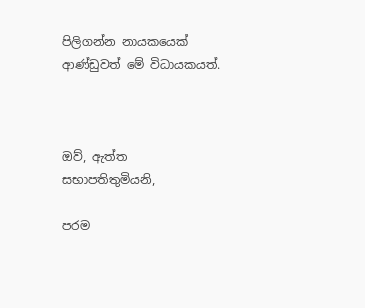පිලිගන්න නායකයෙක් ආණ්ඩුවත් මේ විධායකයත්.



ඔව්, ඇත්ත සභාපතිතුමියනි,

පරම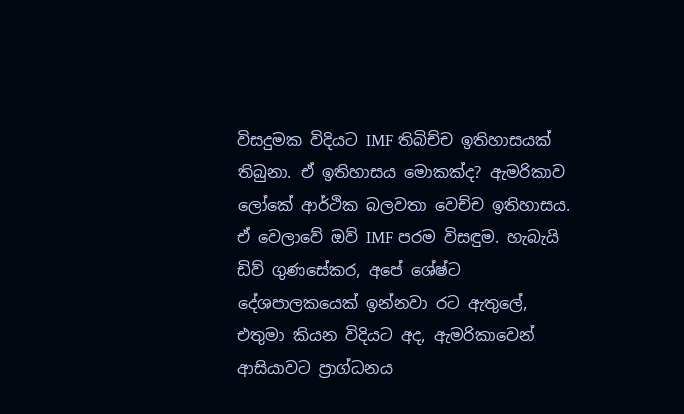විසදුමක විදියට IMF තිබිච්ච ඉතිහාසයක් තිබුනා. ඒ ඉතිහාසය මොකක්ද? ඇමරිකාව ලෝකේ ආර්ථික බලවතා වෙච්ච ඉතිහාසය. ඒ වෙලාවේ ඔව් IMF පරම විසඳුම. හැබැයි ඩිව් ගුණසේකර, අපේ ශේෂ්ට දේශපාලකයෙක් ඉන්නවා රට ඇතුලේ, එතුමා කියන විදියට අද, ඇමරිකාවෙන් ආසියාවට ප්‍රාග්ධනය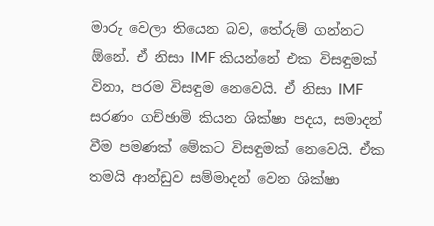මාරු වෙලා තියෙන බව, තේරුම් ගන්නට ඕනේ. ඒ නිසා IMF කියන්නේ එක විසඳුමක් විනා, පරම විසඳුම නෙවෙයි. ඒ නිසා IMF සරණං ගච්ඡාමි කියන ශික්ෂා පදය, සමාදන් වීම පමණක් මේකට විසඳුමක් නෙවෙයි. ඒක තමයි ආන්ඩුව සම්මාදන් වෙන ශික්ෂා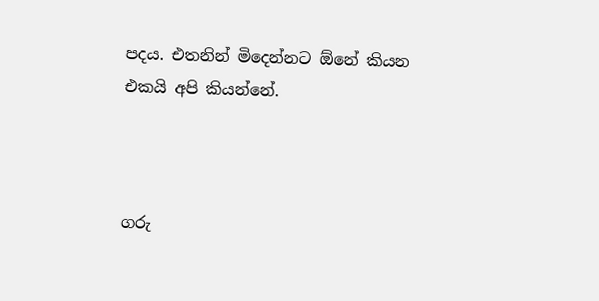පදය. එතනින් මිදෙන්නට ඕනේ කියන එකයි අපි කියන්නේ.



ගරු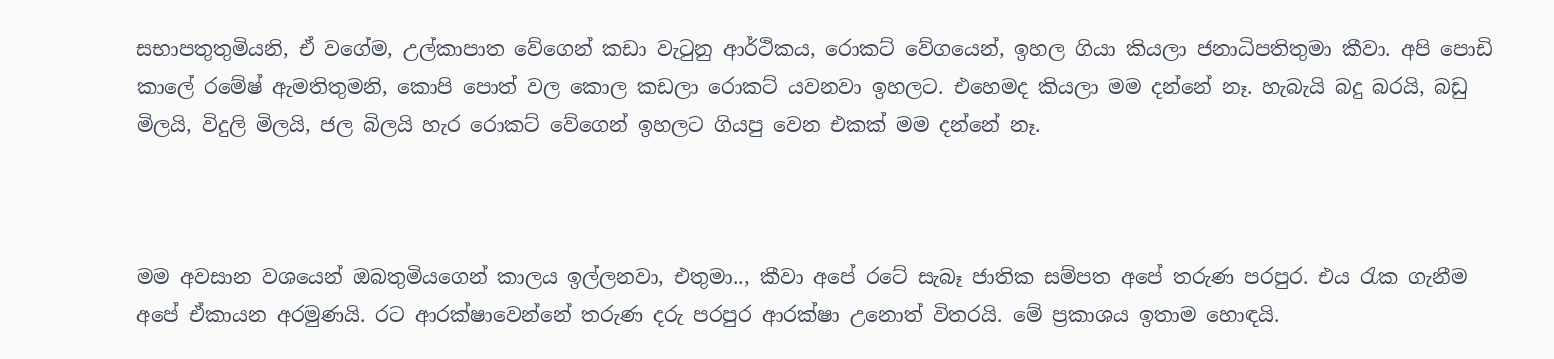සභාපතුතුමියනි, ඒ වගේම, උල්කාපාත වේගෙන් කඩා වැටුනු ආර්ථිකය, රොකට් වේගයෙන්, ඉහල ගියා කියලා ජනාධිපතිතුමා කීවා. අපි පොඩි කාලේ රමේෂ් ඇමතිතුමනි, කොපි පොත් වල කොල කඩලා රොකට් යවනවා ඉහලට. එහෙමද කියලා මම දන්නේ නෑ. හැබැයි බදු බරයි, බඩු මිලයි, විදුලි මිලයි, ජල බිලයි හැර රොකට් වේගෙන් ඉහලට ගියපු වෙන එකක් මම දන්නේ නෑ.



මම අවසාන වශයෙන් ඔබතුමියගෙන් කාලය ඉල්ලනවා, එතුමා.., කීවා අපේ රටේ සැබෑ ජාතික සම්පත අපේ තරුණ පරපුර. එය රැක ගැනීම අපේ ඒකායන අරමුණයි. රට ආරක්ෂාවෙන්නේ තරුණ දරු පරපුර ආරක්ෂා උනොත් විතරයි. මේ ප්‍රකාශය ඉතාම හොඳයි.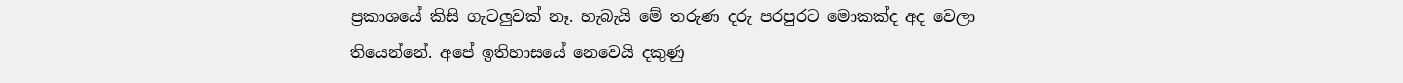ප්‍රකාශයේ කිසි ගැටලුවක් නෑ. හැබැයි මේ තරුණ දරු පරපුරට මොකක්ද අද වෙලා තියෙන්නේ. අපේ ඉතිහාසයේ නෙවෙයි දකුණු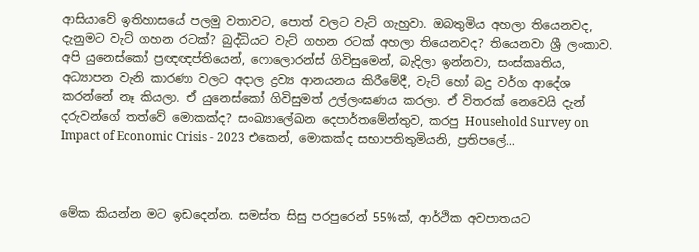ආසියාවේ ඉතිහාසයේ පලමු වතාවට, පොත් වලට වැට් ගැහුවා. ඔබතුමිය අහලා තියෙනවද, දැනුමට වැට් ගහන රටක්? බුද්ධියට වැට් ගහන රටක් අහලා තියෙනවද? තියෙනවා ශ්‍රී ලංකාව. අපි යුනෙස්කෝ ප්‍රඥඥප්තියෙන්, ෆොලොරන්ස් ගිවිසුමෙන්, බැදිලා ඉන්නවා, සංස්කෘතිය, අධ්‍යාපන වැනි කාරණා වලට අදාල ද්‍රව්‍ය ආනයනය කිරීමේදී, වැට් හෝ බදු වර්ග ආදේශ කරන්නේ නෑ කියලා. ඒ යුනෙස්කෝ ගිවිසුමත් උල්ලංඝණය කරලා. ඒ විතරක් නෙවෙයි දැන් දරුවන්ගේ තත්වේ මොකක්ද? සංඛ්‍යාලේඛන දෙපාර්තමේන්තුව, කරපු Household Survey on Impact of Economic Crisis - 2023 එකෙන්, මොකක්ද සභාපතිතුමියනි, ප්‍රතිපලේ...



මේක කියන්න මට ඉඩදෙන්න. සමස්ත සිසු පරපුරෙන් 55%ක්, ආර්ථික අවපාතයට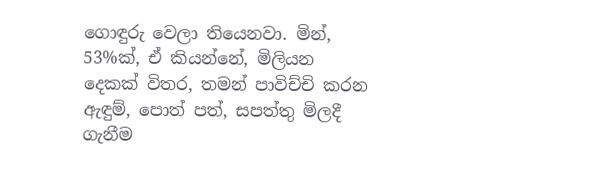ගොඳුරු වෙලා තියෙනවා. මින්, 53%ක්, ඒ කියන්නේ, මිලියන දෙකක් විතර, තමන් පාවිච්චි කරන ඇඳුම්, පොත් පත්, සපත්තු මිලදී ගැනීම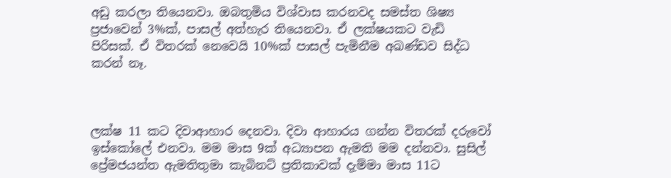අඩු කරලා තියෙනවා. ඔබතුමිය විශ්වාස කරනවද සමස්ත ශිෂ්‍ය ප්‍රජාවෙන් 3%ක්, පාසල් අත්හැර තියෙනවා. ඒ ලක්ෂයකට වැඩි පිරිසක්. ඒ විතරක් නෙවෙයි 10%ක් පාසල් පැමිනීම අඛණ්ඩව සිද්ධ කරන් නෑ.



ලක්ෂ 11 කට දිවාආහාර දෙනවා. දිවා ආහාරය ගන්න විතරක් දරුවෝ ඉස්කෝලේ එනවා. මම මාස 9ක් අධ්‍යාපන ඇමති මම දන්නවා. සුසිල් ප්‍රේමජයන්ත ඇමතිතුමා කැබිනට් ප්‍රතිකාවක් දැම්මා මාස 11ට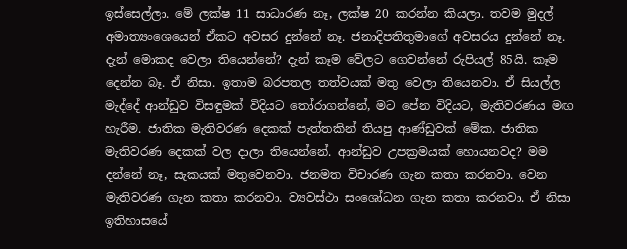ඉස්සෙල්ලා. මේ ලක්ෂ 11 සාධාරණ නෑ, ලක්ෂ 20 කරන්න කියලා. තවම මුදල් අමාත්‍යංශෙයෙන් ඒකට අවසර දුන්නේ නෑ. ජනාදිපතිතුමාගේ අවසරය දුන්නේ නෑ. දැන් මොකද වෙලා තියෙන්නේ? දැන් කෑම වේලට ගෙවන්නේ රුපියල් 85යි. කෑම දෙන්න බෑ. ඒ නිසා. ඉතාම බරපතල තත්වයක් මතු වෙලා තියෙනවා. ඒ සියල්ල මැද්දේ ආන්ඩුව විසඳුමක් විදියට තෝරාගන්නේ, මට පේන විදියට, මැතිවරණය මඟ හැරීම. ජාතික මැතිවරණ දෙකක් පැත්තකින් තියපු ආණ්ඩුවක් මේක. ජාතික මැතිවරණ දෙකක් වල දාලා තියෙන්නේ. ආන්ඩුව උපක්‍රමයක් හොයනවද? මම දන්නේ නෑ, සැකයක් මතුවෙනවා. ජනමත විචාරණ ගැන කතා කරනවා. වෙන මැතිවරණ ගැන කතා කරනවා. ව්‍යවස්ථා සංශෝධන ගැන කතා කරනවා. ඒ නිසා ඉතිහාසයේ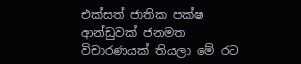එක්සත් ජාතික පක්ෂ ආන්ඩුවක් ජනමත විචාරණයක් තියලා මේ රට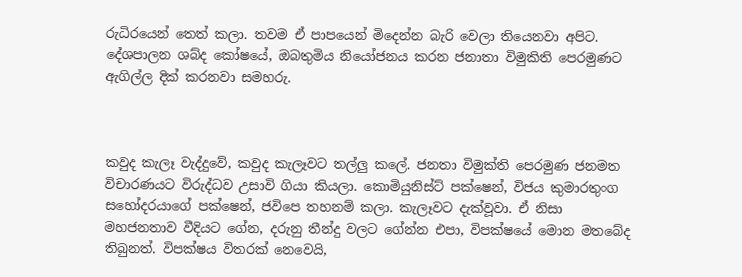රුධිරයෙන් තෙත් කලා. තවම ඒ පාපයෙන් මිදෙන්න බැරි වෙලා තියෙනවා අපිට. දේශපාලන ශබ්ද කෝෂයේ, ඔබතුමිය නියෝජනය කරන ජනාතා විමුකිති පෙරමුණට ඇගිල්ල දික් කරනවා සමහරු.



කවුද කැලෑ වැද්දුවේ, කවුද කැලෑවට තල්ලු කලේ. ජනතා විමුක්ති පෙරමුණ ජනමත විචාරණයට විරුද්ධව උසාවි ගියා කියලා. කොමියුනිස්ට් පක්ෂෙන්, විජය කුමාරතුංග සහෝදරයාගේ පක්ෂෙන්, ජවිපෙ තහනම් කලා. කැලෑවට දැක්වූවා. ඒ නිසා මහජනතාව වීදියට ගේන, දරුනු තීන්දු වලට ගේන්න එපා, විපක්ෂයේ මොන මතබේද තිබුනත්. විපක්ෂය විතරක් නෙවෙයි,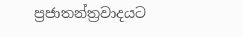ප්‍රජාතන්ත්‍රවාදයට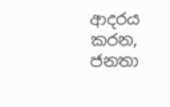ආදරය කරන, ජනතා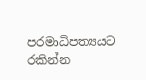පරමාධිපත්‍යයට රකින්න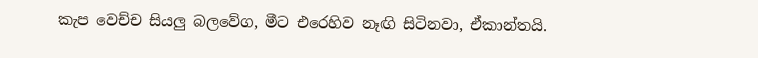කැප වෙච්ච සියලු බලවේග, මීට එරෙහිව නෑඟි සිටිනවා, ඒකාන්තයි.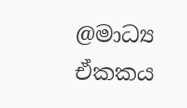@මාධ්‍ය ඒකකය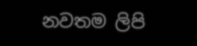නවතම ලිපි